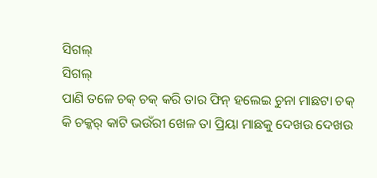ସିଗଲ୍
ସିଗଲ୍
ପାଣି ତଳେ ଚକ୍ ଚକ୍ କରି ତାର ଫିନ୍ ହଲେଇ ଚୁନା ମାଛଟା ଚକ୍ କି ଚକ୍କର୍ କାଟି ଭଉଁରୀ ଖେଳ ତା ପ୍ରିୟା ମାଛକୁ ଦେଖଉ ଦେଖଉ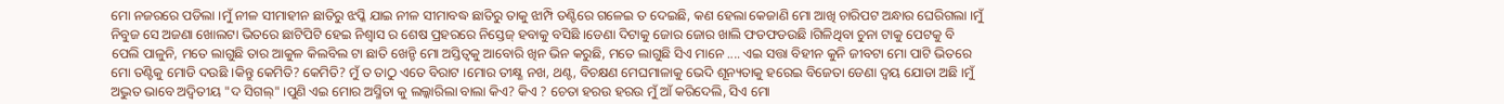ମୋ ନଜରରେ ପଡିଲା ।ମୁଁ ନୀଳ ସୀମାହୀନ ଛାତିରୁ ଝପ୍କି ଯାଇ ନୀଳ ସୀମାବଦ୍ଧ ଛାତିରୁ ତାକୁ ଝାମ୍ପି ତଣ୍ଟିରେ ଗଳେଇ ତ ଦେଇଛି, କଣ ହେଲା କେଜାଣି ମୋ ଆଖି ଚାରିପଟ ଅନ୍ଧାର ଘେରିଗଲା ।ମୁଁ ନିବୁଜ ସେ ଅଜଣା ଖୋଲଟା ଭିତରେ ଛାଟିପିଟି ହେଇ ନିଶ୍ବାସ ର ଶେଷ ପ୍ରହରରେ ନିସ୍ତେଜ୍ ହବାକୁ ବସିଛି ।ଡେଣା ଦିଟାକୁ ଜୋର ଜୋର ଖାଲି ଫଡଫଡଉଛି ।ଗିଳିଥିବା ଚୁନା ଟାକୁ ପେଟକୁ ବି ପେଲି ପାଳୁନି, ମତେ ଲାଗୁଛି ତାର ଆକୁଳ କିଲବିଲ ଟା ଛାତି ଖେନ୍ଚି ମୋ ଅସ୍ତିତ୍ଵକୁ ଆବୋରି ଖିନ ଭିନ କରୁଛି, ମତେ ଲାଗୁଛି ସିଏ ମାନେ .... ଏଇ ସତ୍ତା ବିହୀନ କୁନି ଜୀବଟା ମୋ ପାଟି ଭିତରେ ମୋ ତଣ୍ଟିକୁ ମୋଡି ଦଉଛି ।କିନ୍ତୁ କେମିତି? କେମିତି? ମୁଁ ତ ତାଠୁ ଏତେ ବିରାଟ ।ମୋର ତୀକ୍ଷ୍ଣ ନଖ, ଥଣ୍ଟ, ବିଚକ୍ଷଣ ମେଘମାଳାକୁ ଭେଦି ଶୂନ୍ୟତାକୁ ହରେଇ ବିଜେତା ଡେଣା ଦ୍ବୟ ଯୋଡା ଅଛି ।ମୁଁ ଅଦ୍ଭୁତ ଭାବେ ଅଦ୍ବିତୀୟ "ଦ ସିଗଲ୍" ।ପୁଣି ଏଇ ମୋର ଅସ୍ମିତା କୁ ଲଲ୍କାରିଲା ବାଲା କିଏ? କିଏ ? ଚେତା ହରଉ ହରଉ ମୁଁ ଆଁ କରିଦେଲି, ସିଏ ମୋ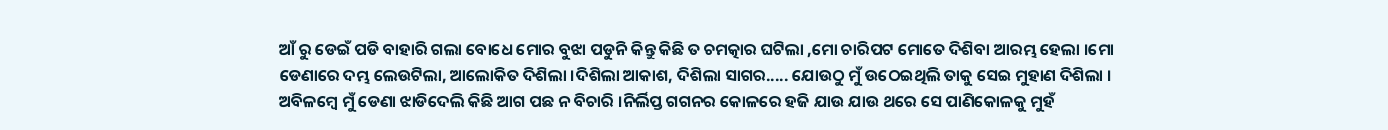ଆଁ ରୁ ଡେଇଁ ପଡି ବାହାରି ଗଲା ବୋଧେ ମୋର ବୁଝା ପଡୁନି କିନ୍ତୁ କିଛି ତ ଚମତ୍କାର ଘଟିଲା ,ମୋ ଚାରିପଟ ମୋତେ ଦିଶିବା ଆରମ୍ଭ ହେଲା ।ମୋ ଡେଣାରେ ଦମ୍ଭ ଲେଉଟିଲା, ଆଲୋକିତ ଦିଶିଲା ।ଦିଶିଲା ଆକାଶ, ଦିଶିଲା ସାଗର..... ଯୋଉଠୁ ମୁଁ ଉଠେଇଥିଲି ତାକୁ ସେଇ ମୁହାଣ ଦିଶିଲା ।
ଅବିଳମ୍ବେ ମୁଁ ଡେଣା ଝାଡିଦେଲି କିଛି ଆଗ ପଛ ନ ବିଚାରି ।ନିର୍ଲିପ୍ତ ଗଗନର କୋଳରେ ହଜି ଯାଉ ଯାଉ ଥରେ ସେ ପାଣିକୋଳକୁ ମୁହଁ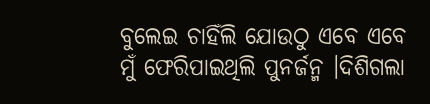ବୁଲେଇ ଚାହିଁଲି ଯୋଉଠୁ ଏବେ ଏବେ ମୁଁ ଫେରିପାଇଥିଲି ପୁନର୍ଜନ୍ମ ।ଦିଶିଗଲା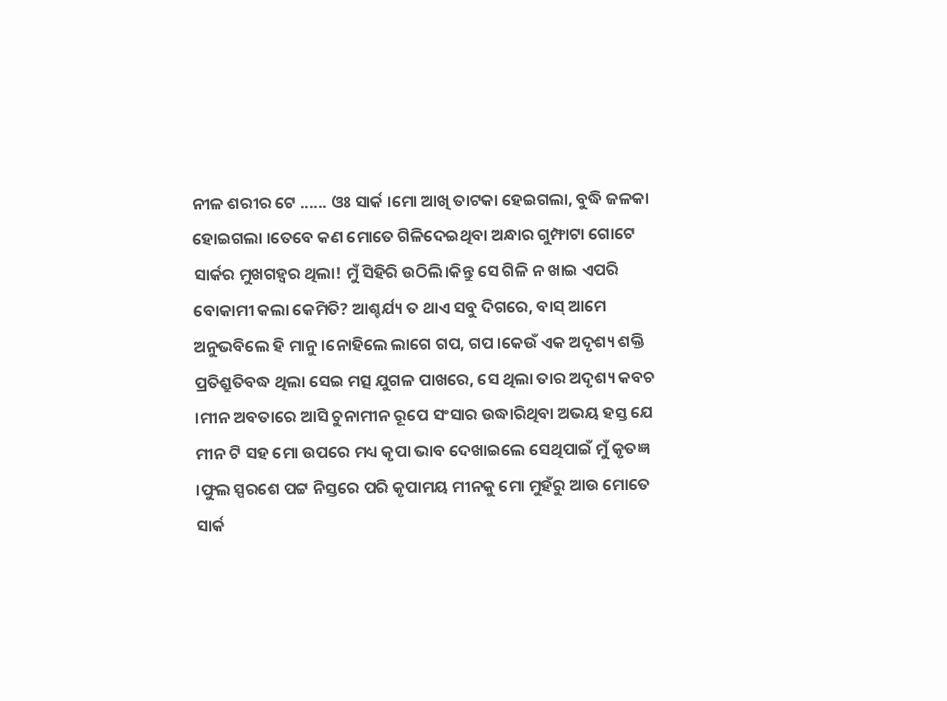ନୀଳ ଶରୀର ଟେ ...... ଓଃ ସାର୍କ ।ମୋ ଆଖି ତାଟକା ହେଇଗଲା, ବୁଦ୍ଧି ଜଳକା ହୋଇଗଲା ।ତେବେ କଣ ମୋତେ ଗିଳିଦେଇଥିବା ଅନ୍ଧାର ଗୁମ୍ଫାଟା ଗୋଟେ ସାର୍କର ମୁଖଗହ୍ବର ଥିଲା! ମୁଁ ସିହିରି ଉଠିଲି।କିନ୍ତୁ ସେ ଗିଳି ନ ଖାଇ ଏପରି ବୋକାମୀ କଲା କେମିତି? ଆଶ୍ଚର୍ଯ୍ୟ ତ ଥାଏ ସବୁ ଦିଗରେ, ବାସ୍ ଆମେ ଅନୁଭବିଲେ ହି ମାନୁ ।ନୋହିଲେ ଲାଗେ ଗପ, ଗପ ।କେଉଁ ଏକ ଅଦୃଶ୍ୟ ଶକ୍ତି ପ୍ରତିଶ୍ରୁତିବଦ୍ଧ ଥିଲା ସେଇ ମତ୍ସ ଯୁଗଳ ପାଖରେ, ସେ ଥିଲା ତାର ଅଦୃଶ୍ୟ କବଚ ।ମୀନ ଅବତାରେ ଆସି ଚୁନାମୀନ ରୂପେ ସଂସାର ଉଦ୍ଧାରିଥିବା ଅଭୟ ହସ୍ତ ଯେ ମୀନ ଟି ସହ ମୋ ଉପରେ ମଧ୍ୟ କୃପା ଭାବ ଦେଖାଇଲେ ସେଥିପାଇଁ ମୁଁ କୃତଜ୍ଞ ।ଫୁଲ ସ୍ପରଶେ ପଟ୍ଟ ନିସ୍ତରେ ପରି କୃପାମୟ ମୀନକୁ ମୋ ମୁହଁରୁ ଆଉ ମୋତେ ସାର୍କ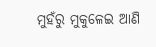ମୁହଁରୁ ମୁକୁଳେଇ ଆଣି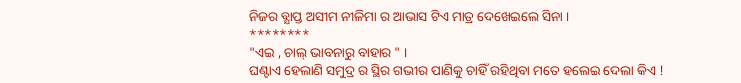ନିଜର ବ୍ଯାପ୍ତ ଅସୀମ ନୀଳିମା ର ଆଭାସ ଟିଏ ମାତ୍ର ଦେଖେଇଲେ ସିନା ।
********
"ଏଇ , ଚାଲ୍ ଭାବନାରୁ ବାହାର " ।
ଘଣ୍ଟାଏ ହେଲାଣି ସମୁଦ୍ର ର ସ୍ଥିର ଗଭୀର ପାଣିକୁ ଚାହିଁ ରହିଥିବା ମତେ ହଲେଇ ଦେଲା କିଏ !